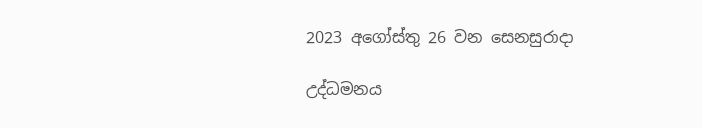2023 අගෝස්තු 26 වන සෙනසුරාදා

උද්ධමනය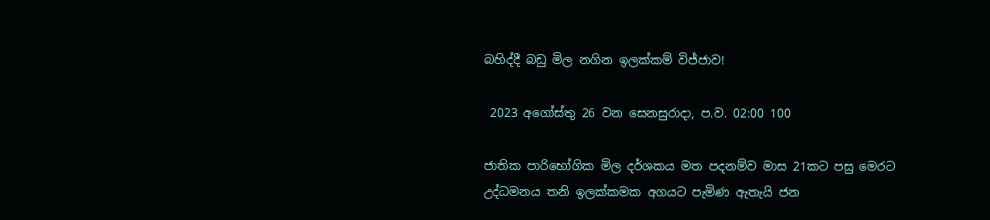බහිද්දී බඩු මිල නගින ඉලක්කම් විජ්ජාව!

 2023 අගෝස්තු 26 වන සෙනසුරාදා, ප.ව. 02:00 100

ජාතික පාරිභෝගික මිල දර්ශකය මත පදනම්ව මාස 21කට පසු මෙරට උද්ධමනය තනි ඉලක්කමක අගයට පැමිණ ඇතැයි ජන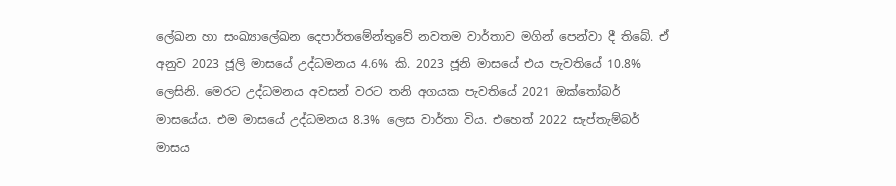ලේඛන හා සංඛ්‍යාලේඛන දෙපාර්තමේන්තුවේ නවතම වාර්තාව මගින් පෙන්වා දී තිබේ. ඒ අනුව 2023 ජූලි මාසයේ උද්ධමනය 4.6% කි. 2023 ජූනි මාසයේ එය පැවතියේ 10.8% ලෙසිනි. මෙරට උද්ධමනය අවසන් වරට තනි අගයක පැවතියේ 2021 ඔක්තෝබර් මාසයේය. එම මාසයේ උද්ධමනය 8.3% ලෙස වාර්තා විය. එහෙත් 2022 සැප්තැම්බර් මාසය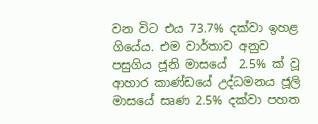වන විට එය 73.7% දක්වා ඉහළ ගියේය. එම වාර්තාව අනුව පසුගිය ජූනි මාසයේ  2.5% ක් වූ ආහාර කාණ්ඩයේ උද්ධමනය ජූලි මාසයේ සෘණ 2.5% දක්වා පහත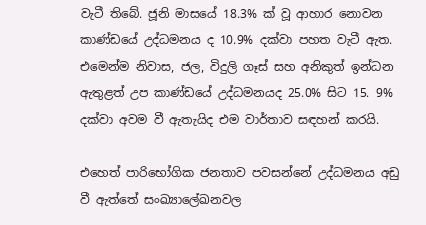වැටී තිබේ. ජූනි මාසයේ 18.3% ක් වූ ආහාර නොවන කාණ්ඩයේ උද්ධමනය ද 10.9% දක්වා පහත වැටී ඇත. එමෙන්ම නිවාස, ජල, විදුලි ගෑස් සහ අනිකුත් ඉන්ධන ඇතුළත් උප කාණ්ඩයේ උද්ධමනයද 25.0% සිට 15. 9% දක්වා අවම වී ඇතැයිද එම වාර්තාව සඳහන් කරයි.

එහෙත් පාරිභෝගික ජනතාව පවසන්නේ උද්ධමනය අඩු වී ඇත්තේ සංඛ්‍යාලේඛනවල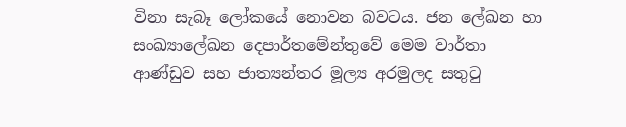විනා සැබෑ ලෝකයේ නොවන බවටය. ජන ලේඛන හා සංඛ්‍යාලේඛන දෙපාර්තමේන්තුවේ මෙම වාර්තා ආණ්ඩුව සහ ජාත්‍යන්තර මූල්‍ය අරමුලද සතුටු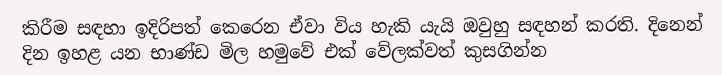කිරීම සඳහා ඉදිරිපත් කෙරෙන ඒවා විය හැකි යැයි ඔවුහු සඳහන් කරති. දිනෙන් දින ඉහළ යන භාණ්ඩ මිල හමුවේ එක් වේලක්වත් කුසගින්න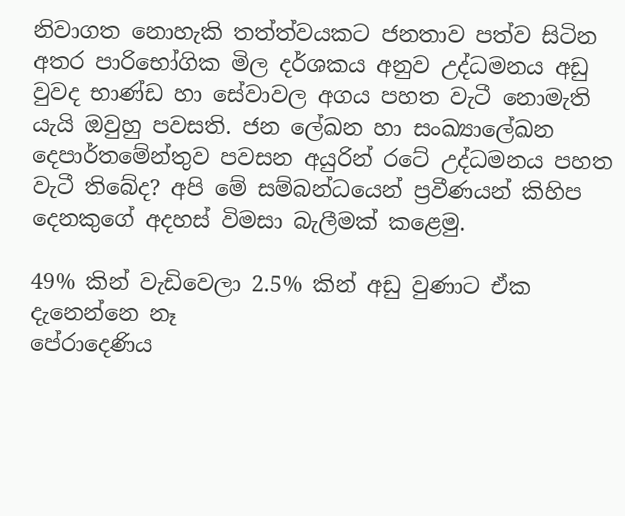නිවාගත නොහැකි තත්ත්වයකට ජනතාව පත්ව සිටින අතර පාරිභෝගික මිල දර්ශකය අනුව උද්ධමනය අඩු වුවද භාණ්ඩ හා සේවාවල අගය පහත වැටී නොමැති යැයි ඔවුහු පවසති. ජන ලේඛන හා සංඛ්‍යාලේඛන දෙපාර්තමේන්තුව පවසන අයුරින් රටේ උද්ධමනය පහත වැටී තිබේද? අපි මේ සම්බන්ධයෙන් ප්‍රවීණයන් කිහිප දෙනකුගේ අදහස් විමසා බැලීමක් කළෙමු.

49% කින් වැඩිවෙලා 2.5% කින් අඩු වුණාට ඒක දැනෙන්නෙ නෑ
පේරාදෙණිය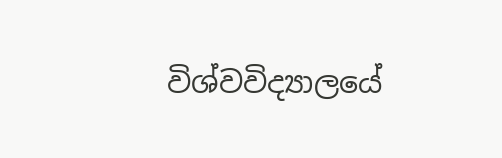විශ්වවිද්‍යාලයේ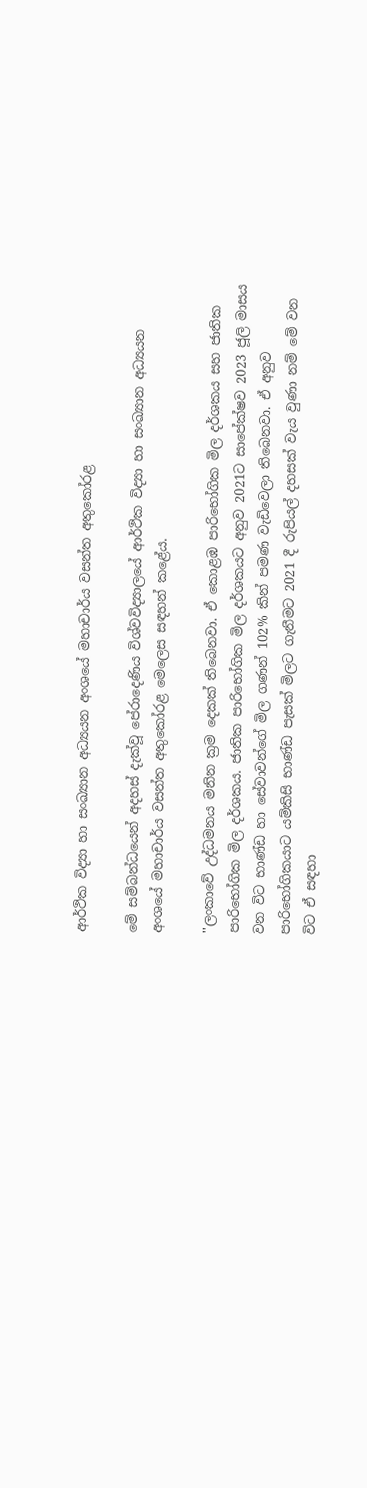ආර්ථික විද්‍යා හා සංඛ්‍යාන අධ්‍යයන අංශයේ මහාචාර්ය වසන්ත අතුකෝරළ

මේ සම්බන්ධයෙන් අදහස් දැක්වූ පේරාදෙණිය විශ්වවිද්‍යාලයේ ආර්ථික විද්‍යා හා සංඛ්‍යාන අධ්‍යයන අංශයේ මහාචාර්ය වසන්ත අතුකෝරළ මෙලෙස සඳහන් කළේය.

''ලංකාවේ උද්ධමනය මනින ක්‍රම දෙකක් තිබෙනවා. ඒ කොළඹ පාරිභෝගික මිල දර්ශකය සහ ජාතික පාරිභෝගික මිල දර්ශකය. ජාතික පාරිභෝගික මිල දර්ශකයට අනුව 2021ට සාපේක්ෂව 2023 ජූලි මාසය වන විට භාණ්ඩ හා සේවාවන්ගේ මිල ගණන් 102% කින් පමණ වැඩිවෙලා තිබෙනවා. ඒ අනුව පාරිභෝගිකයාට යම්කිසි භාණ්ඩ පැසක් මිලට ගැනීමට 2021 දී රුපියල් දහසක් වැය වුණා නම් මේ වන විට ඒ සඳහා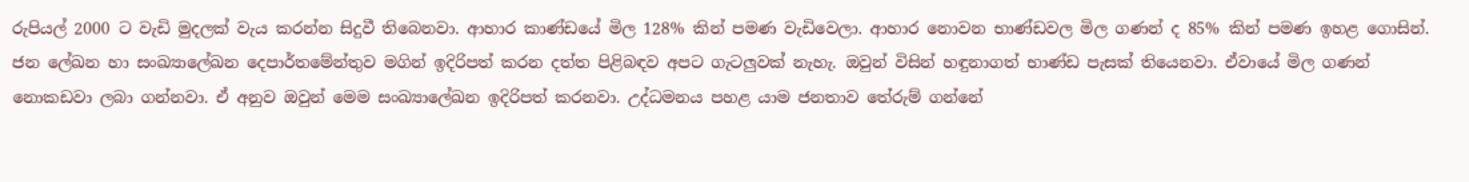රුපියල් 2000 ට වැඩි මුදලක් වැය කරන්න සිදුවී තිබෙනවා. ආහාර කාණ්ඩයේ මිල 128% කින් පමණ වැඩිවෙලා. ආහාර නොවන භාණ්ඩවල මිල ගණන් ද 85% කින් පමණ ඉහළ ගොසින්. ජන ලේඛන හා සංඛ්‍යාලේඛන දෙපාර්තමේන්තුව මගින් ඉදිරිපත් කරන දත්ත පිළිබඳව අපට ගැටලුවක් නැහැ. ඔවුන් විසින් හඳුනාගත් භාණ්ඩ පැසක් තියෙනවා. ඒවායේ මිල ගණන් නොකඩවා ලබා ගන්නවා. ඒ අනුව ඔවුන් මෙම සංඛ්‍යාලේඛන ඉදිරිපත් කරනවා. උද්ධමනය පහළ යාම ජනතාව තේරුම් ගන්නේ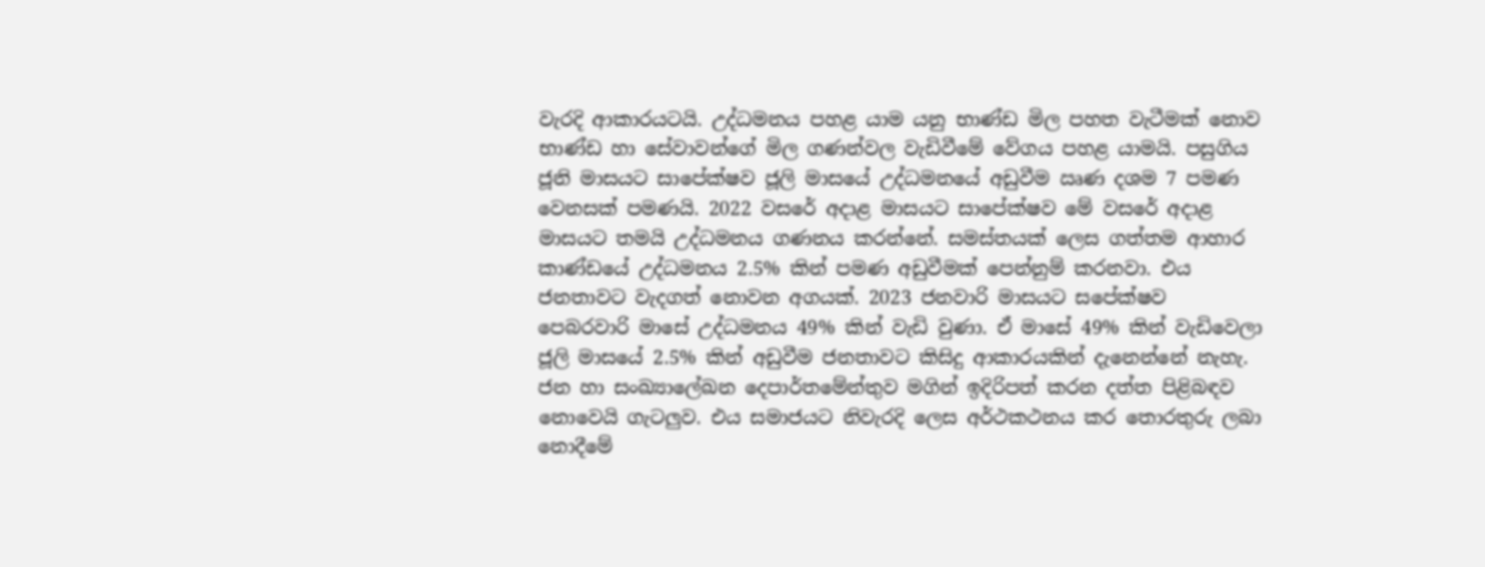වැරදි ආකාරයටයි. උද්ධමනය පහළ යාම යනු භාණ්ඩ මිල පහත වැටීමක් නොව භාණ්ඩ හා සේවාවන්ගේ මිල ගණන්වල වැඩිවීමේ වේගය පහළ යාමයි. පසුගිය ජූනි මාසයට සාපේක්ෂව ජූලි මාසයේ උද්ධමනයේ අඩුවීම ඍණ දශම 7 පමණ වෙනසක් පමණයි. 2022 වසරේ අදාළ මාසයට සාපේක්ෂව මේ වසරේ අදාළ මාසයට තමයි උද්ධමනය ගණනය කරන්නේ. සමස්තයක් ලෙස ගත්තම ආහාර කාණ්ඩයේ උද්ධමනය 2.5% කින් පමණ අඩුවීමක් පෙන්නුම් කරනවා. එය ජනතාවට වැදගත් නොවන අගයක්. 2023 ජනවාරි මාසයට සපේක්ෂව පෙබරවාරි මාසේ උද්ධමනය 49% කින් වැඩි වුණා. ඒ මාසේ 49% කින් වැඩිවෙලා ජූලි මාසයේ 2.5% කින් අඩුවීම ජනතාවට කිසිදු ආකාරයකින් දැනෙන්නේ නැහැ. ජන හා සංඛ්‍යාලේඛන දෙපාර්තමේන්තුව මගින් ඉදිරිපත් කරන දත්ත පිළිබඳව නොවෙයි ගැටලුව. එය සමාජයට නිවැරදි ලෙස අර්ථකථනය කර තොරතුරු ලබා නොදීමේ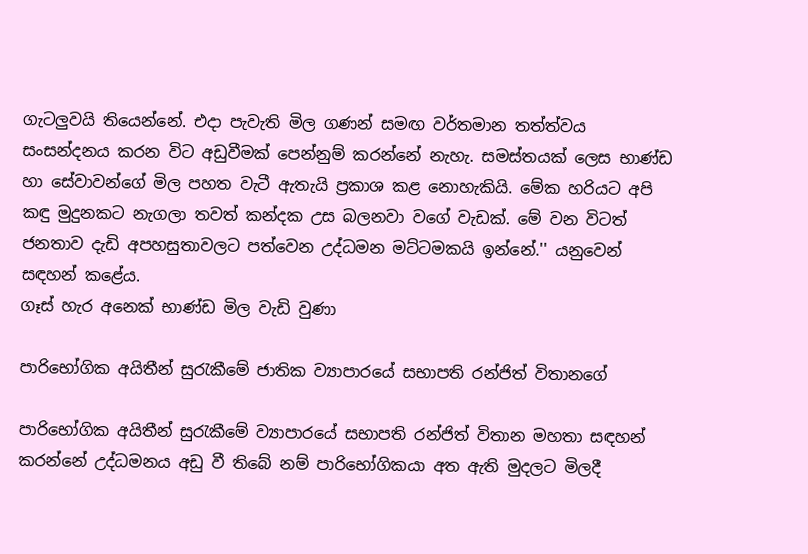ගැටලුවයි තියෙන්නේ. එදා පැවැති මිල ගණන් සමඟ වර්තමාන තත්ත්වය සංසන්දනය කරන විට අඩුවීමක් පෙන්නුම් කරන්නේ නැහැ. සමස්තයක් ලෙස භාණ්ඩ හා සේවාවන්ගේ මිල පහත වැටී ඇතැයි ප්‍රකාශ කළ නොහැකියි. මේක හරියට අපි කඳු මුදුනකට නැගලා තවත් කන්දක උස බලනවා වගේ වැඩක්. මේ වන විටත් ජනතාව දැඩි අපහසුතාවලට පත්වෙන උද්ධමන මට්ටමකයි ඉන්නේ.'' යනුවෙන් සඳහන් කළේය.
ගෑස් හැර අනෙක් භාණ්ඩ මිල වැඩි වුණා

පාරිභෝගික අයිතීන් සුරැකීමේ ජාතික ව්‍යාපාරයේ සභාපති රන්ජිත් විතානගේ

පාරිභෝගික අයිතීන් සුරැකීමේ ව්‍යාපාරයේ සභාපති රන්ජිත් විතාන මහතා සඳහන් කරන්නේ උද්ධමනය අඩු වී තිබේ නම් පාරිභෝගිකයා අත ඇති මුදලට මිලදී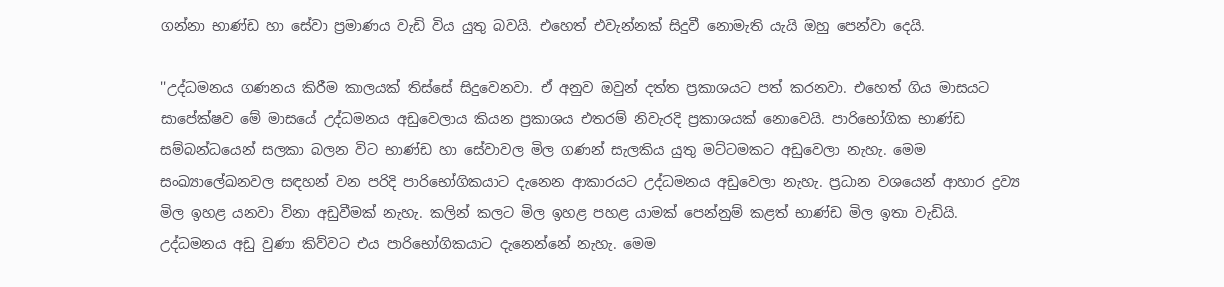ගන්නා භාණ්ඩ හා සේවා ප්‍රමාණය වැඩි විය යුතු බවයි. එහෙත් එවැන්නක් සිදුවී නොමැති යැයි ඔහු පෙන්වා දෙයි.

''උද්ධමනය ගණනය කිරීම කාලයක් තිස්සේ සිදුවෙනවා. ඒ අනුව ඔවුන් දත්ත ප්‍රකාශයට පත් කරනවා. එහෙත් ගිය මාසයට සාපේක්ෂව මේ මාසයේ උද්ධමනය අඩුවෙලාය කියන ප්‍රකාශය එතරම් නිවැරදි ප්‍රකාශයක් නොවෙයි. පාරිභෝගික භාණ්ඩ සම්බන්ධයෙන් සලකා බලන විට භාණ්ඩ හා සේවාවල මිල ගණන් සැලකිය යුතු මට්ටමකට අඩුවෙලා නැහැ. මෙම සංඛ්‍යාලේඛනවල සඳහන් වන පරිදි පාරිභෝගිකයාට දැනෙන ආකාරයට උද්ධමනය අඩුවෙලා නැහැ. ප්‍රධාන වශයෙන් ආහාර ද්‍රව්‍ය මිල ඉහළ යනවා විනා අඩුවීමක් නැහැ. කලින් කලට මිල ඉහළ පහළ යාමක් පෙන්නුම් කළත් භාණ්ඩ මිල ඉතා වැඩියි. උද්ධමනය අඩු වුණා කිව්වට එය පාරිභෝගිකයාට දැනෙන්නේ නැහැ. මෙම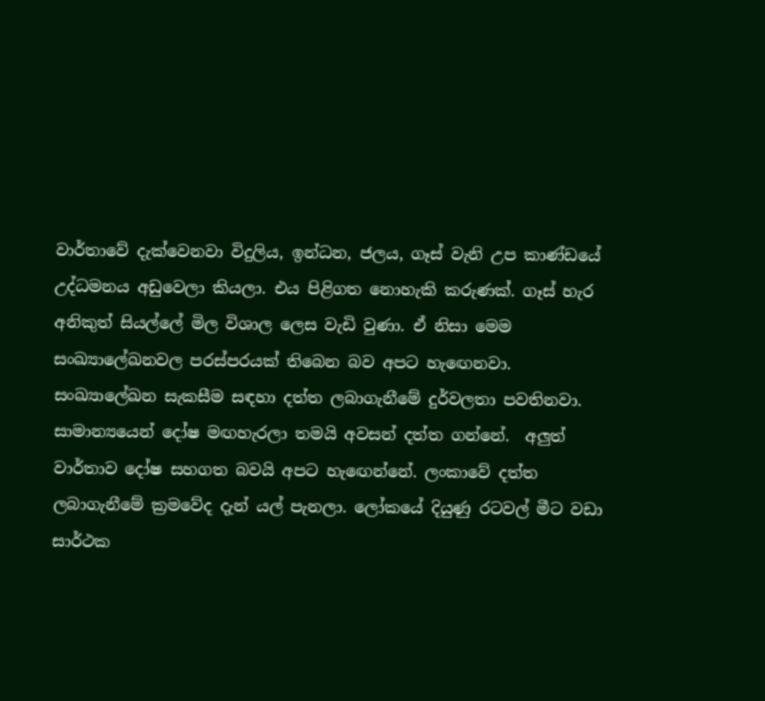වාර්තාවේ දැක්වෙනවා විදුලිය, ඉන්ධන, ජලය, ගෑස් වැනි උප කාණ්ඩයේ  උද්ධමනය අඩුවෙලා කියලා. එය පිළිගත නොහැකි කරුණක්. ගෑස් හැර අනිකුත් සියල්ලේ මිල විශාල ලෙස වැඩි වුණා. ඒ නිසා මෙම සංඛ්‍යාලේඛනවල පරස්පරයක් තිබෙන බව අපට හැඟෙනවා. සංඛ්‍යාලේඛන සැකසීම සඳහා දත්ත ලබාගැනීමේ දුර්වලතා පවතිනවා. සාමාන්‍යයෙන් දෝෂ මඟහැරලා තමයි අවසන් දත්ත ගන්නේ.  අලුත් වාර්තාව දෝෂ සහගත බවයි අපට හැඟෙන්නේ. ලංකාවේ දත්ත ලබාගැනීමේ ක්‍රමවේද දැන් යල් පැනලා. ලෝකයේ දියුණු රටවල් මීට වඩා සාර්ථක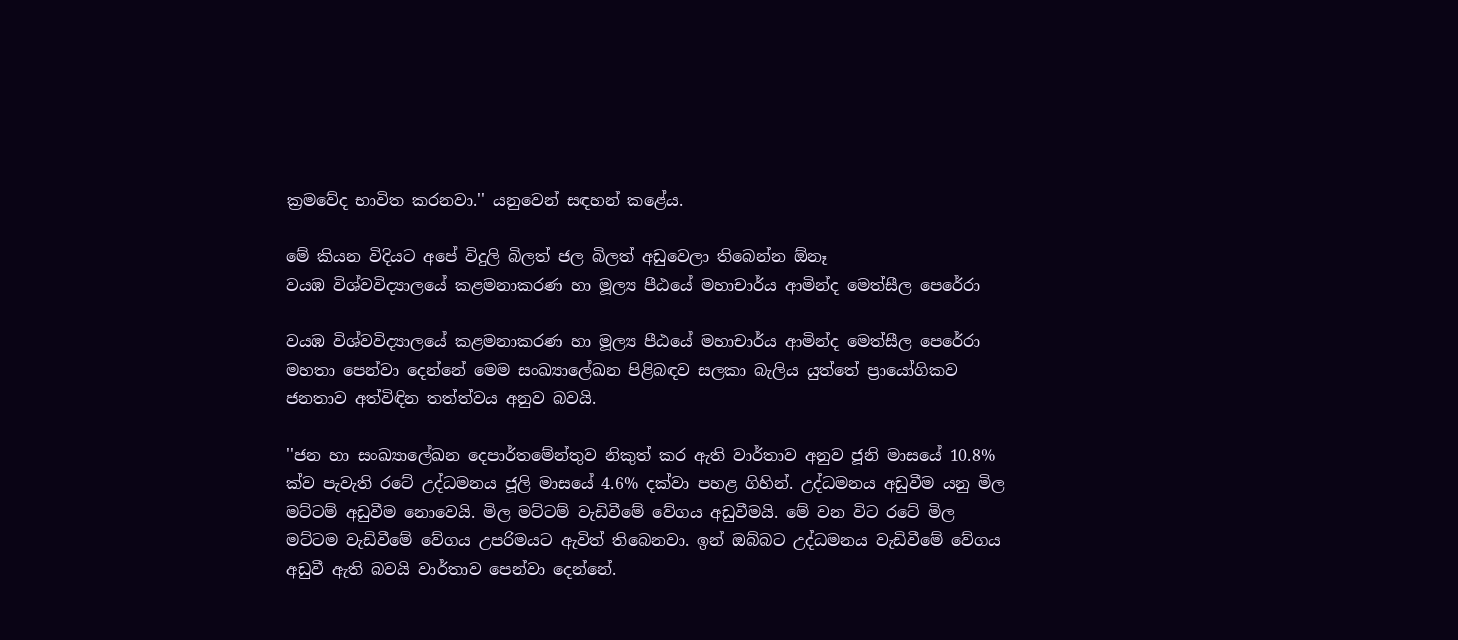ක්‍රමවේද භාවිත කරනවා.'' යනුවෙන් සඳහන් කළේය.

මේ කියන විදියට අපේ විදුලි බිලත් ජල බිලත් අඩුවෙලා තිබෙන්න ඕනෑ
වයඹ විශ්වවිද්‍යාලයේ කළමනාකරණ හා මූල්‍ය පීඨයේ මහාචාර්ය ආමින්ද මෙත්සීල පෙරේරා

වයඹ විශ්වවිද්‍යාලයේ කළමනාකරණ හා මූල්‍ය පීඨයේ මහාචාර්ය ආමින්ද මෙත්සීල පෙරේරා මහතා පෙන්වා දෙන්නේ මෙම සංඛ්‍යාලේඛන පිළිබඳව සලකා බැලිය යුත්තේ ප්‍රායෝගිකව ජනතාව අත්විඳින තත්ත්වය අනුව බවයි.

''ජන හා සංඛ්‍යාලේඛන දෙපාර්තමේන්තුව නිකුත් කර ඇති වාර්තාව අනුව ජූනි මාසයේ 10.8% ක්ව පැවැති රටේ උද්ධමනය ජූලි මාසයේ 4.6% දක්වා පහළ ගිහින්. උද්ධමනය අඩුවීම යනු මිල මට්ටම් අඩුවීම නොවෙයි. මිල මට්ටම් වැඩිවීමේ වේගය අඩුවීමයි. මේ වන විට රටේ මිල මට්ටම වැඩිවීමේ වේගය උපරිමයට ඇවිත් තිබෙනවා. ඉන් ඔබ්බට උද්ධමනය වැඩිවීමේ වේගය අඩුවී ඇති බවයි වාර්තාව පෙන්වා දෙන්නේ.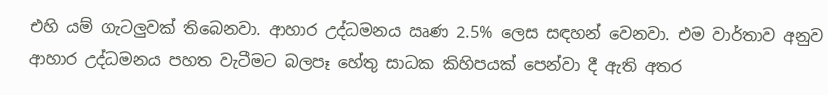එහි යම් ගැටලුවක් තිබෙනවා. ආහාර උද්ධමනය ඍණ 2.5% ලෙස සඳහන් වෙනවා. එම වාර්තාව අනුව ආහාර උද්ධමනය පහත වැටීමට බලපෑ හේතු සාධක කිහිපයක් පෙන්වා දී ඇති අතර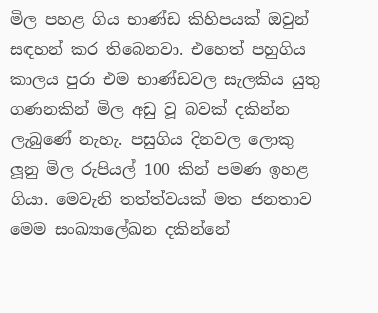මිල පහළ ගිය භාණ්ඩ කිහිපයක් ඔවුන් සඳහන් කර තිබෙනවා. එහෙත් පහුගිය කාලය පුරා එම භාණ්ඩවල සැලකිය යුතු ගණනකින් මිල අඩු වූ බවක් දකින්න ලැබුණේ නැහැ. පසුගිය දිනවල ලොකු ලූනු මිල රුපියල් 100 කින් පමණ ඉහළ ගියා. මෙවැනි තත්ත්වයක් මත ජනතාව මෙම සංඛ්‍යාලේඛන දකින්නේ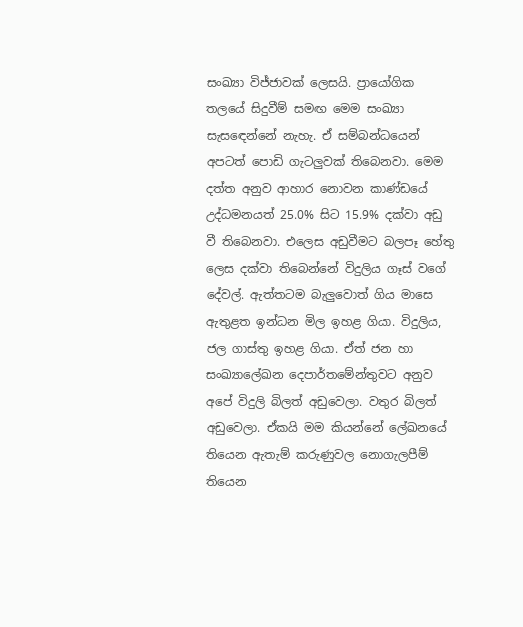සංඛ්‍යා විජ්ජාවක් ලෙසයි. ප්‍රායෝගික තලයේ සිදුවීම් සමඟ මෙම සංඛ්‍යා සැසඳෙන්නේ නැහැ. ඒ සම්බන්ධයෙන් අපටත් පොඩි ගැටලුවක් තිබෙනවා. මෙම දත්ත අනුව ආහාර නොවන කාණ්ඩයේ උද්ධමනයත් 25.0% සිට 15.9% දක්වා අඩු වී තිබෙනවා. එලෙස අඩුවීමට බලපෑ හේතු ලෙස දක්වා තිබෙන්නේ විදුලිය ගෑස් වගේ දේවල්. ඇත්තටම බැලුවොත් ගිය මාසෙ ඇතුළත ඉන්ධන මිල ඉහළ ගියා. විදුලිය, ජල ගාස්තු ඉහළ ගියා. ඒත් ජන හා සංඛ්‍යාලේඛන දෙපාර්තමේන්තුවට අනුව අපේ විදුලි බිලත් අඩුවෙලා. වතුර බිලත් අඩුවෙලා. ඒකයි මම කියන්නේ ලේඛනයේ තියෙන ඇතැම් කරුණුවල නොගැලපීම් තියෙන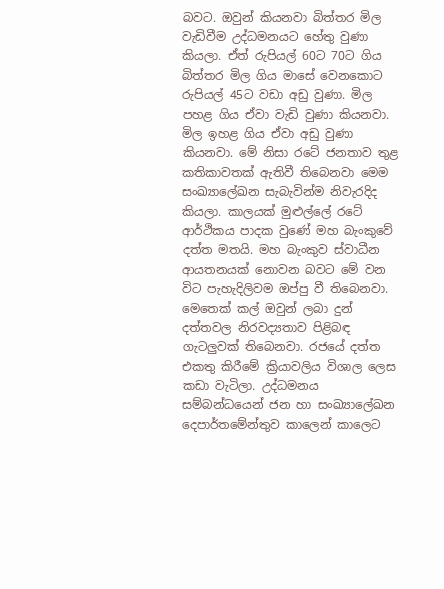බවට. ඔවුන් කියනවා බිත්තර මිල වැඩිවීම උද්ධමනයට හේතු වුණා කියලා. ඒත් රුපියල් 60ට 70ට ගිය බිත්තර මිල ගිය මාසේ වෙනකොට රුපියල් 45ට වඩා අඩු වුණා. මිල පහළ ගිය ඒවා වැඩි වුණා කියනවා. මිල ඉහළ ගිය ඒවා අඩු වුණා කියනවා. මේ නිසා රටේ ජනතාව තුළ කතිකාවතක් ඇතිවී තිබෙනවා මෙම සංඛ්‍යාලේඛන සැබැවින්ම නිවැරදිද කියලා. කාලයක් මුළුල්ලේ රටේ ආර්ථිකය පාදක වුණේ මහ බැංකුවේ දත්ත මතයි. මහ බැංකුව ස්වාධීන ආයතනයක් නොවන බවට මේ වන විට පැහැදිලිවම ඔප්පු වී තිබෙනවා. මෙතෙක් කල් ඔවුන් ලබා දුන් දත්තවල නිරවද්‍යතාව පිළිබඳ ගැටලුවක් තිබෙනවා. රජයේ දත්ත එකතු කිරීමේ ක්‍රියාවලිය විශාල ලෙස කඩා වැටිලා. උද්ධමනය සම්බන්ධයෙන් ජන හා සංඛ්‍යාලේඛන දෙපාර්තමේන්තුව කාලෙන් කාලෙට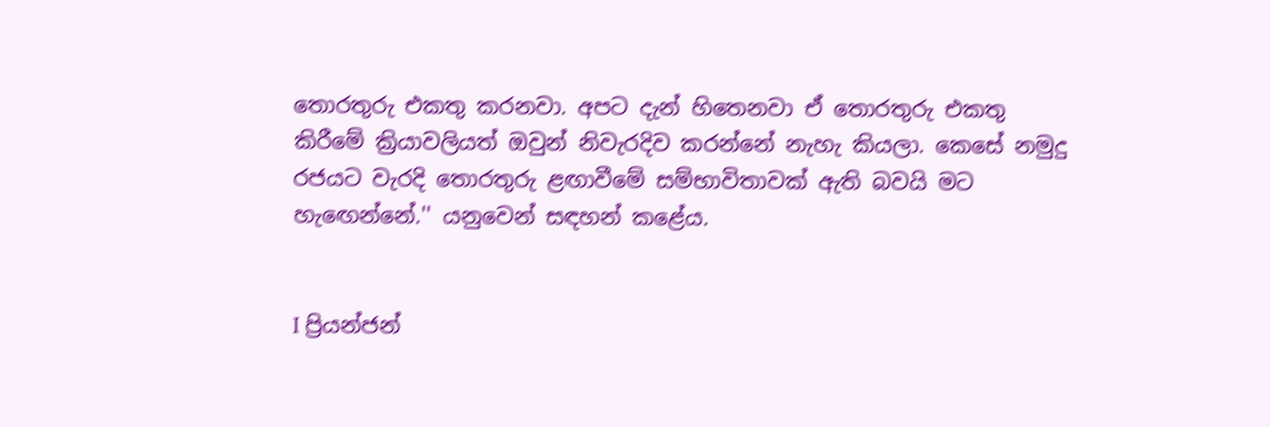තොරතුරු එකතු කරනවා. අපට දැන් හිතෙනවා ඒ තොරතුරු එකතු කිරීමේ ක්‍රියාවලියත් ඔවුන් නිවැරදිව කරන්නේ නැහැ කියලා. කෙසේ නමුදු රජයට වැරදි තොරතුරු ළඟාවීමේ සම්භාවිතාවක් ඇති බවයි මට හැඟෙන්නේ.'' යනුවෙන් සඳහන් කළේය.


I ප්‍රියන්ජන්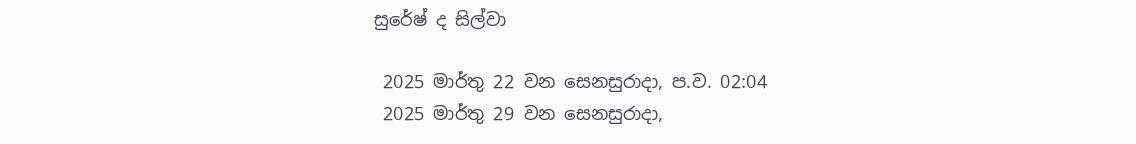සුරේෂ් ද සිල්වා

 2025 මාර්තු 22 වන සෙනසුරාදා, ප.ව. 02:04
 2025 මාර්තු 29 වන සෙනසුරාදා,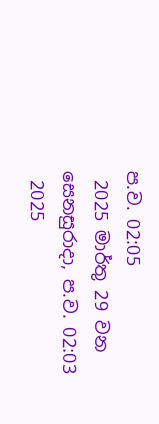ප.ව. 02:05
 2025 මාර්තු 29 වන සෙනසුරාදා, ප.ව. 02:03
 2025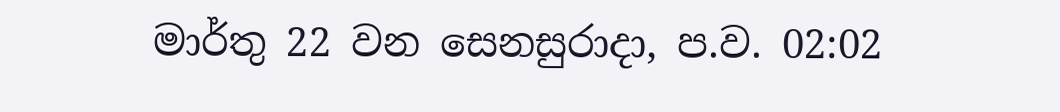මාර්තු 22 වන සෙනසුරාදා, ප.ව. 02:02